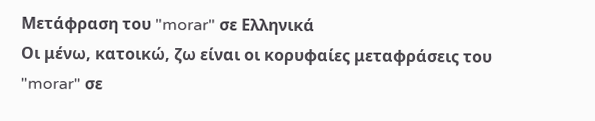Μετάφραση του "morar" σε Ελληνικά
Οι μένω, κατοικώ, ζω είναι οι κορυφαίες μεταφράσεις του "morar" σε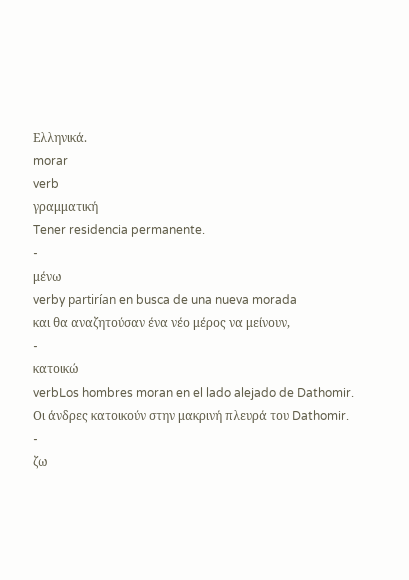Ελληνικά.
morar
verb
γραμματική
Tener residencia permanente.
-
μένω
verby partirían en busca de una nueva morada
και θα αναζητούσαν ένα νέο μέρος να μείνουν,
-
κατοικώ
verbLos hombres moran en el lado alejado de Dathomir.
Οι άνδρες κατοικούν στην μακρινή πλευρά του Dathomir.
-
ζω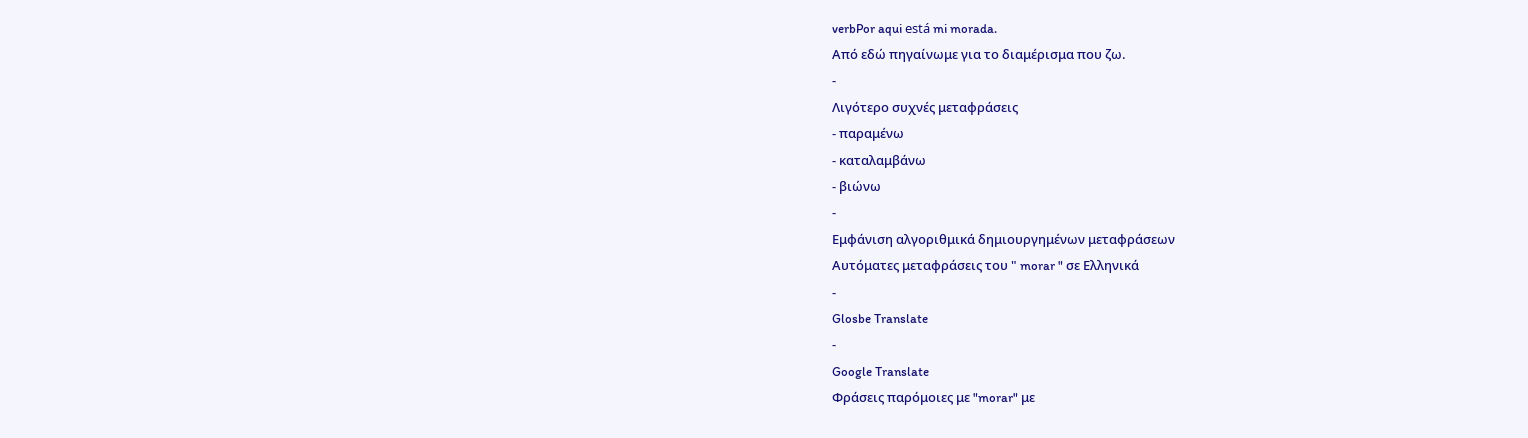verbPor aqui está mi morada.
Από εδώ πηγαίνωμε για το διαμέρισμα που ζω.
-
Λιγότερο συχνές μεταφράσεις
- παραμένω
- καταλαμβάνω
- βιώνω
-
Εμφάνιση αλγοριθμικά δημιουργημένων μεταφράσεων
Αυτόματες μεταφράσεις του " morar " σε Ελληνικά
-
Glosbe Translate
-
Google Translate
Φράσεις παρόμοιες με "morar" με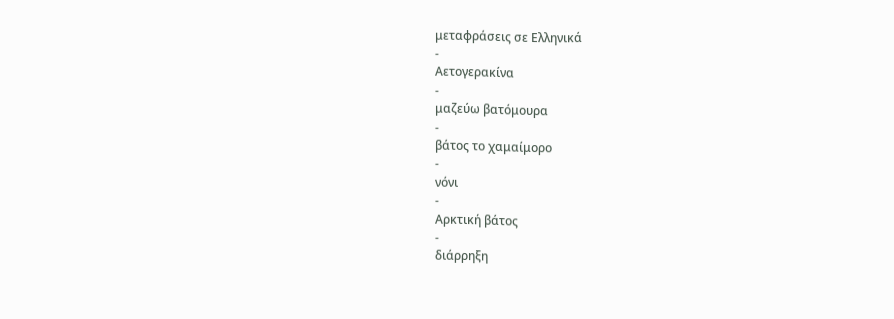μεταφράσεις σε Ελληνικά
-
Αετογερακίνα
-
μαζεύω βατόμουρα
-
βάτος το χαμαίμορο
-
νόνι
-
Αρκτική βάτος
-
διάρρηξη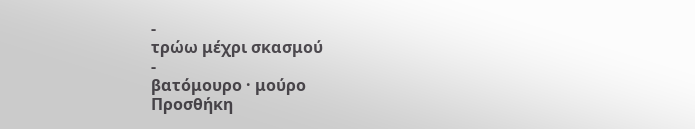-
τρώω μέχρι σκασμού
-
βατόμουρο · μούρο
Προσθήκη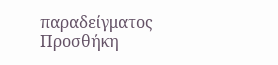παραδείγματος
Προσθήκη